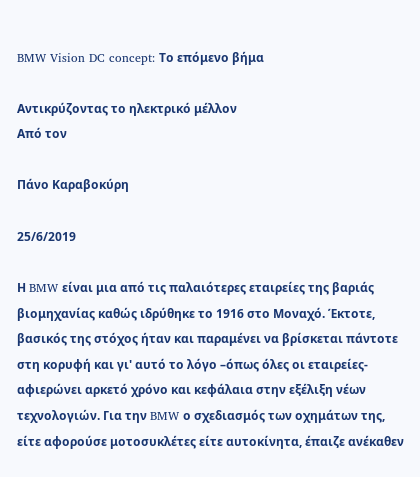BMW Vision DC concept: Το επόμενο βήμα

Αντικρύζοντας το ηλεκτρικό μέλλον
Από τον

Πάνο Καραβοκύρη

25/6/2019

Η BMW είναι μια από τις παλαιότερες εταιρείες της βαριάς βιομηχανίας καθώς ιδρύθηκε το 1916 στο Μοναχό. Έκτοτε, βασικός της στόχος ήταν και παραμένει να βρίσκεται πάντοτε στη κορυφή και γι' αυτό το λόγο –όπως όλες οι εταιρείες- αφιερώνει αρκετό χρόνο και κεφάλαια στην εξέλιξη νέων τεχνολογιών. Για την BMW ο σχεδιασμός των οχημάτων της, είτε αφορούσε μοτοσυκλέτες είτε αυτοκίνητα, έπαιζε ανέκαθεν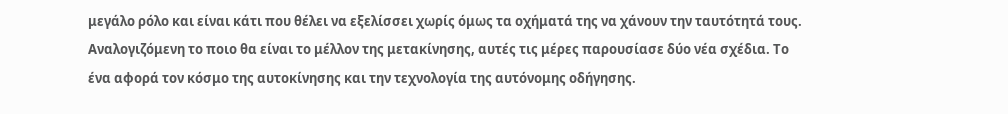μεγάλο ρόλο και είναι κάτι που θέλει να εξελίσσει χωρίς όμως τα οχήματά της να χάνουν την ταυτότητά τους. Αναλογιζόμενη το ποιο θα είναι το μέλλον της μετακίνησης, αυτές τις μέρες παρουσίασε δύο νέα σχέδια. Το ένα αφορά τον κόσμο της αυτοκίνησης και την τεχνολογία της αυτόνομης οδήγησης.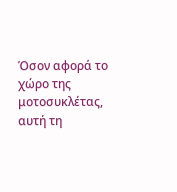Όσον αφορά το χώρο της μοτοσυκλέτας, αυτή τη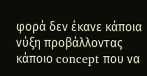φορά δεν έκανε κάποια νύξη προβάλλοντας κάποιο concept που να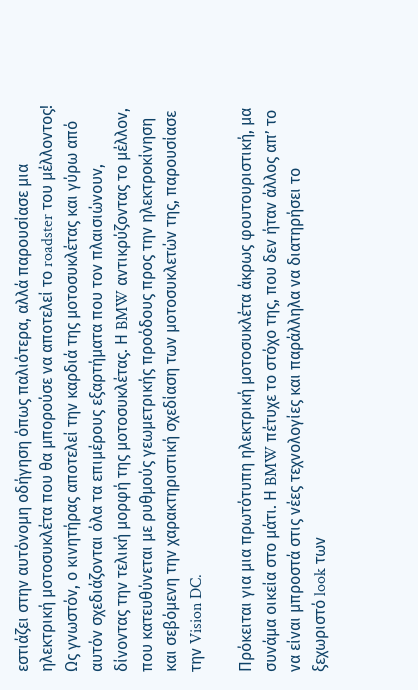εστιάζει στην αυτόνομη οδήγηση όπως παλιότερα, αλλά παρουσίασε μια ηλεκτρική μοτοσυκλέτα που θα μπορούσε να αποτελεί το roadster του μέλλοντος! Ως γνωστόν, ο κινητήρας αποτελεί την καρδιά της μοτοσυκλέτας και γύρω από αυτόν σχεδιάζονται όλα τα επιμέρους εξαρτήματα που τον πλαισιώνουν, δίνοντας την τελική μορφή της μοτοσυκλέτας. Η BMW αντικρύζοντας το μέλλον, που κατευθύνεται με ρυθμούς γεωμετρικής προόδους προς την ηλεκτροκίνηση και σεβόμενη την χαρακτηριστική σχεδίαση των μοτοσυκλετών της, παρουσίασε την Vision DC.

Πρόκειται για μια πρωτότυπη ηλεκτρική μοτοσυκλέτα άκρως φουτουριστική, μα συνάμα οικεία στο μάτι. Η BMW πέτυχε το στόχο της, που δεν ήταν άλλος απ’ το να είναι μπροστά στις νέες τεχνολογίες και παράλληλα να διατηρήσει το ξεχωριστό look των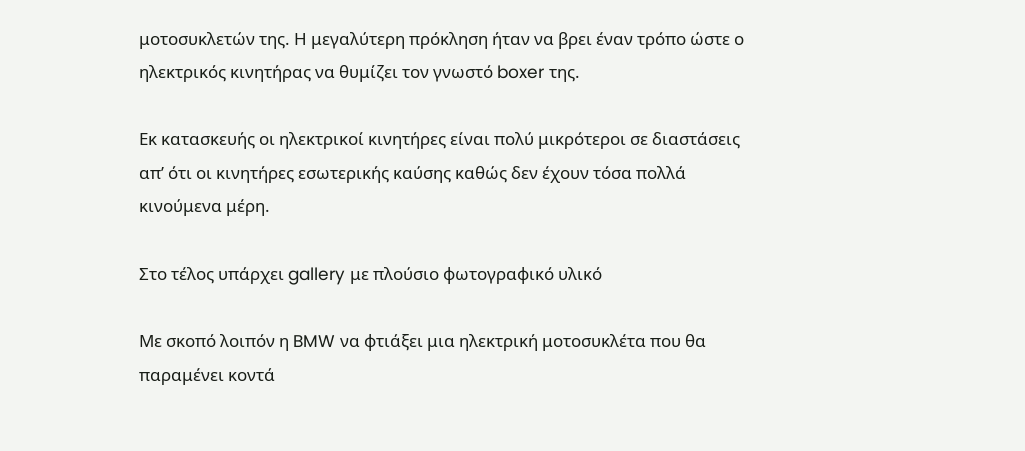μοτοσυκλετών της. Η μεγαλύτερη πρόκληση ήταν να βρει έναν τρόπο ώστε ο ηλεκτρικός κινητήρας να θυμίζει τον γνωστό boxer της.

Εκ κατασκευής οι ηλεκτρικοί κινητήρες είναι πολύ μικρότεροι σε διαστάσεις απ’ ότι οι κινητήρες εσωτερικής καύσης καθώς δεν έχουν τόσα πολλά κινούμενα μέρη.

Στο τέλος υπάρχει gallery με πλούσιο φωτογραφικό υλικό

Με σκοπό λοιπόν η BMW να φτιάξει μια ηλεκτρική μοτοσυκλέτα που θα παραμένει κοντά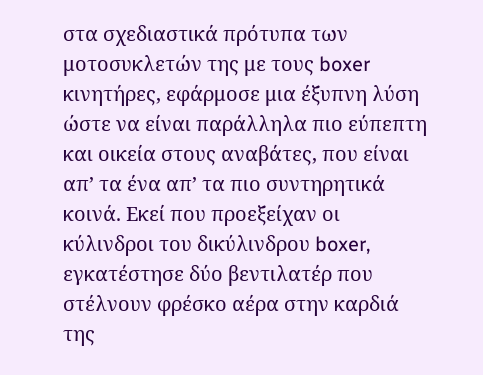στα σχεδιαστικά πρότυπα των μοτοσυκλετών της με τους boxer κινητήρες, εφάρμοσε μια έξυπνη λύση ώστε να είναι παράλληλα πιο εύπεπτη και οικεία στους αναβάτες, που είναι απ’ τα ένα απ’ τα πιο συντηρητικά κοινά. Εκεί που προεξείχαν οι κύλινδροι του δικύλινδρου boxer, εγκατέστησε δύο βεντιλατέρ που στέλνουν φρέσκο αέρα στην καρδιά της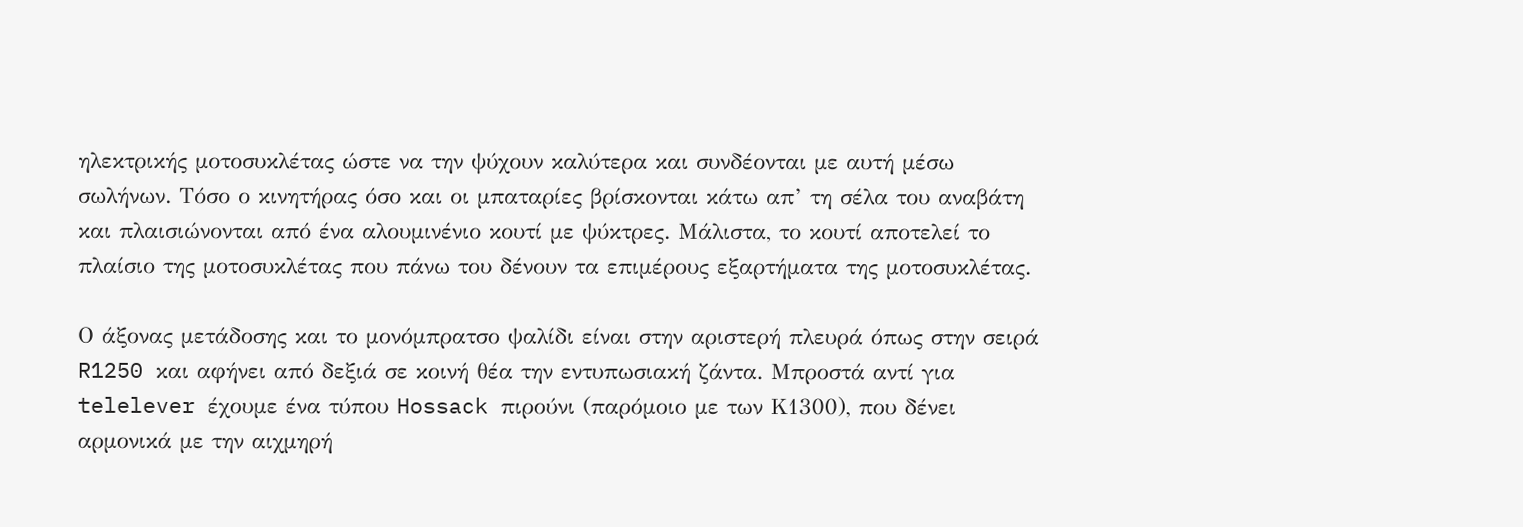ηλεκτρικής μοτοσυκλέτας ώστε να την ψύχουν καλύτερα και συνδέονται με αυτή μέσω σωλήνων. Τόσο ο κινητήρας όσο και οι μπαταρίες βρίσκονται κάτω απ’ τη σέλα του αναβάτη και πλαισιώνονται από ένα αλουμινένιο κουτί με ψύκτρες. Μάλιστα, το κουτί αποτελεί το πλαίσιο της μοτοσυκλέτας που πάνω του δένουν τα επιμέρους εξαρτήματα της μοτοσυκλέτας.

Ο άξονας μετάδοσης και το μονόμπρατσο ψαλίδι είναι στην αριστερή πλευρά όπως στην σειρά R1250 και αφήνει από δεξιά σε κοινή θέα την εντυπωσιακή ζάντα. Μπροστά αντί για telelever έχουμε ένα τύπου Hossack πιρούνι (παρόμοιο με των Κ1300), που δένει αρμονικά με την αιχμηρή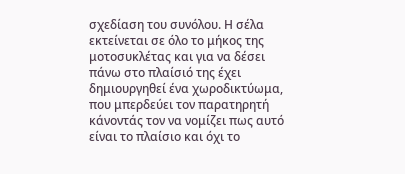σχεδίαση του συνόλου. Η σέλα εκτείνεται σε όλο το μήκος της μοτοσυκλέτας και για να δέσει πάνω στο πλαίσιό της έχει δημιουργηθεί ένα χωροδικτύωμα, που μπερδεύει τον παρατηρητή κάνοντάς τον να νομίζει πως αυτό είναι το πλαίσιο και όχι το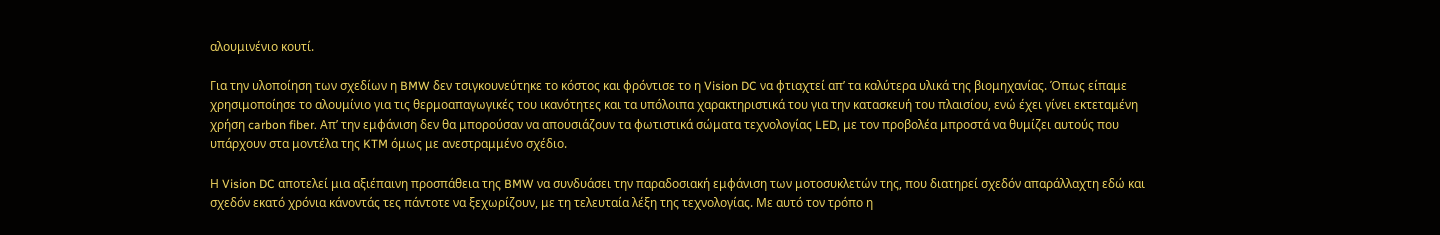αλουμινένιο κουτί.

Για την υλοποίηση των σχεδίων η BMW δεν τσιγκουνεύτηκε το κόστος και φρόντισε το η Vision DC να φτιαχτεί απ’ τα καλύτερα υλικά της βιομηχανίας. Όπως είπαμε χρησιμοποίησε το αλουμίνιο για τις θερμοαπαγωγικές του ικανότητες και τα υπόλοιπα χαρακτηριστικά του για την κατασκευή του πλαισίου, ενώ έχει γίνει εκτεταμένη χρήση carbon fiber. Απ’ την εμφάνιση δεν θα μπορούσαν να απουσιάζουν τα φωτιστικά σώματα τεχνολογίας LED, με τον προβολέα μπροστά να θυμίζει αυτούς που υπάρχουν στα μοντέλα της KTM όμως με ανεστραμμένο σχέδιο.

Η Vision DC αποτελεί μια αξιέπαινη προσπάθεια της BMW να συνδυάσει την παραδοσιακή εμφάνιση των μοτοσυκλετών της, που διατηρεί σχεδόν απαράλλαχτη εδώ και σχεδόν εκατό χρόνια κάνοντάς τες πάντοτε να ξεχωρίζουν, με τη τελευταία λέξη της τεχνολογίας. Με αυτό τον τρόπο η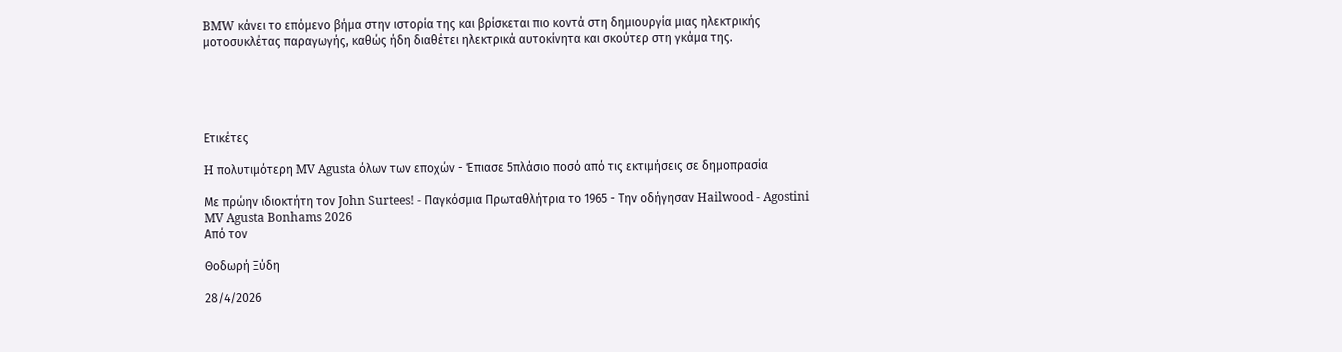BMW κάνει το επόμενο βήμα στην ιστορία της και βρίσκεται πιο κοντά στη δημιουργία μιας ηλεκτρικής μοτοσυκλέτας παραγωγής, καθώς ήδη διαθέτει ηλεκτρικά αυτοκίνητα και σκούτερ στη γκάμα της.





Ετικέτες

H πολυτιμότερη MV Agusta όλων των εποχών - Έπιασε 5πλάσιο ποσό από τις εκτιμήσεις σε δημοπρασία

Με πρώην ιδιοκτήτη τον John Surtees! - Παγκόσμια Πρωταθλήτρια το 1965 - Την οδήγησαν Hailwood - Agostini
MV Agusta Bonhams 2026
Από τον

Θοδωρή Ξύδη

28/4/2026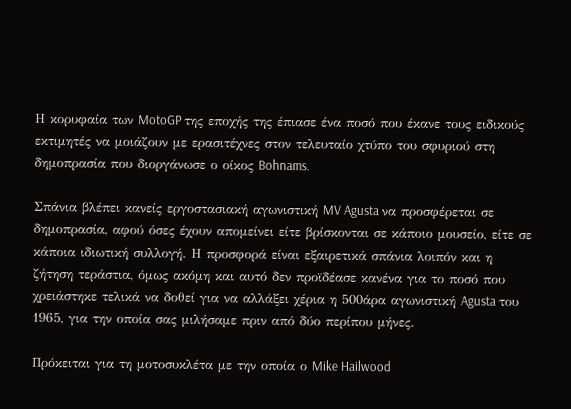Η κορυφαία των MotoGP της εποχής της έπιασε ένα ποσό που έκανε τους ειδικούς εκτιμητές να μοιάζουν με ερασιτέχνες στον τελευταίο χτύπο του σφυριού στη δημοπρασία που διοργάνωσε ο οίκος Bohnams.

Σπάνια βλέπει κανείς εργοστασιακή αγωνιστική MV Agusta να προσφέρεται σε δημοπρασία, αφού όσες έχουν απομείνει είτε βρίσκονται σε κάποιο μουσείο, είτε σε κάποια ιδιωτική συλλογή. Η προσφορά είναι εξαιρετικά σπάνια λοιπόν και η ζήτηση τεράστια, όμως ακόμη και αυτό δεν προϊδέασε κανένα για το ποσό που χρειάστηκε τελικά να δοθεί για να αλλάξει χέρια η 500άρα αγωνιστική Agusta του 1965, για την οποία σας μιλήσαμε πριν από δύο περίπου μήνες.

Πρόκειται για τη μοτοσυκλέτα με την οποία ο Mike Hailwood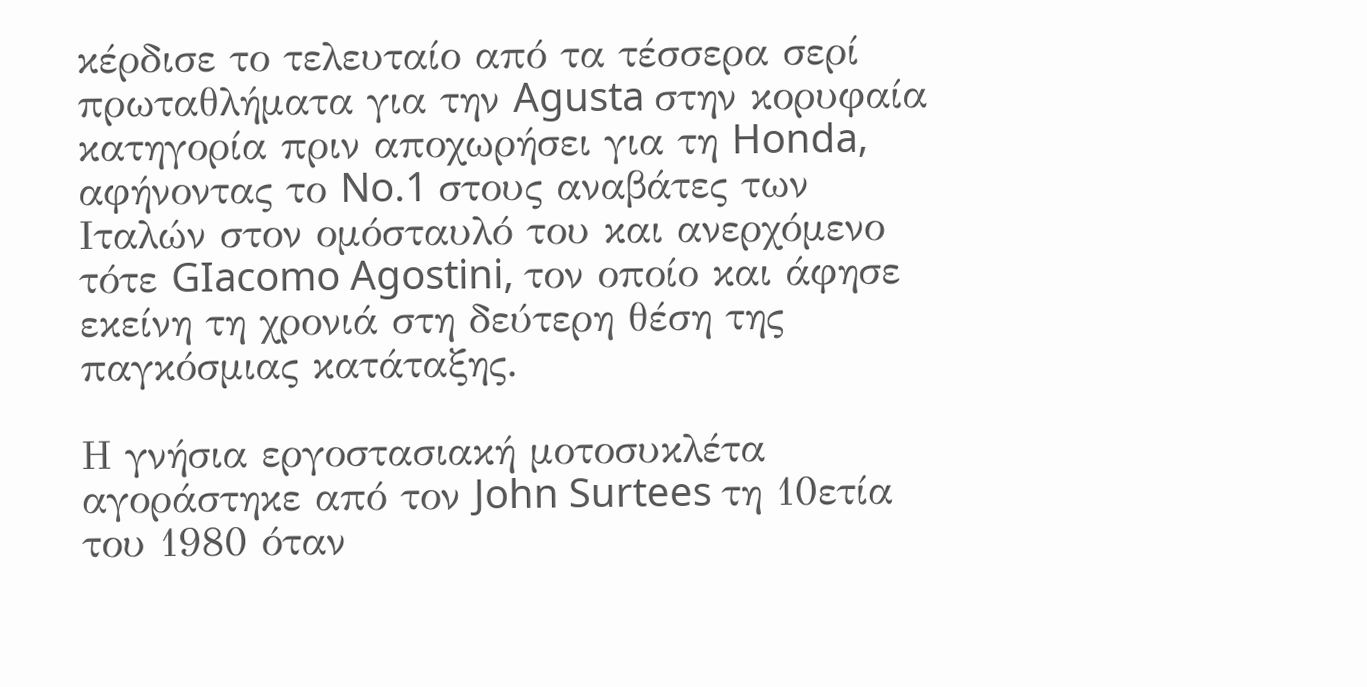κέρδισε το τελευταίο από τα τέσσερα σερί πρωταθλήματα για την Agusta στην κορυφαία κατηγορία πριν αποχωρήσει για τη Honda, αφήνοντας το No.1 στους αναβάτες των Ιταλών στον ομόσταυλό του και ανερχόμενο τότε GIacomo Agostini, τον οποίο και άφησε εκείνη τη χρονιά στη δεύτερη θέση της παγκόσμιας κατάταξης.

Η γνήσια εργοστασιακή μοτοσυκλέτα αγοράστηκε από τον John Surtees τη 10ετία του 1980 όταν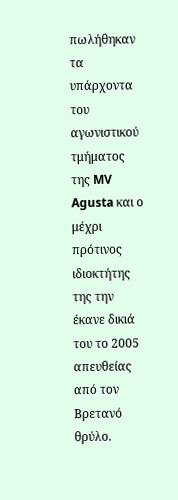πωλήθηκαν τα υπάρχοντα του αγωνιστικού τμήματος της MV Agusta και ο μέχρι πρότινος ιδιοκτήτης της την έκανε δικιά του το 2005 απευθείας από τον Βρετανό θρύλο.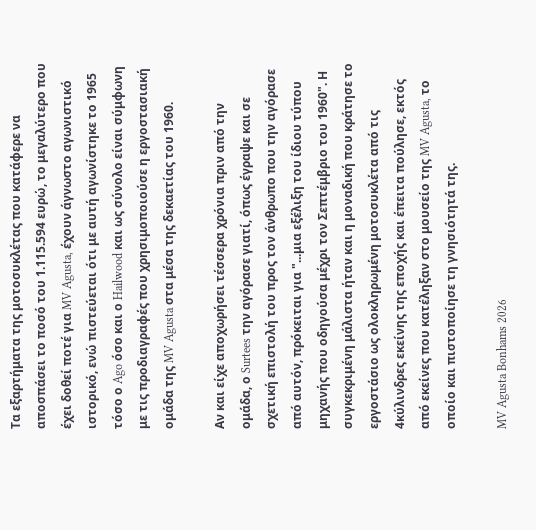Τα εξαρτήματα της μοτοσυκλέτας που κατάφερε να αποσπάσει το ποσό του 1.115.594 ευρώ, το μεγαλύτερο που έχει δοθεί ποτέ για MV Agusta, έχουν άγνωστο αγωνιστικό ιστορικό, ενώ πιστεύεται ότι με αυτή αγωνίστηκε το 1965 τόσο ο Ago όσο και ο Hailwood και ως σύνολο είναι σύμφωνη με τις προδιαγραφές που χρησιμοποιούσε η εργοστασιακή ομάδα της MV Agusta στα μέσα της δεκαετίας του 1960.

Αν και είχε αποχωρήσει τέσσερα χρόνια πριν από την ομάδα, ο Surtees την αγόρασε γιατί, όπως έγραψε και σε σχετική επιστολή του προς τον άνθρωπο που την αγόρασε από αυτόν, πρόκειται για "...μια εξέλιξη του ίδιου τύπου μηχανής που οδηγούσα μέχρι τον Σεπτέμβριο του 1960". Η συγκεκριμένη μάλιστα ήταν και η μοναδική που κράτησε το εργοστάσιο ως ολοκληρωμένη μοτοσυκλέτα από τις 4κύλινδρες εκείνης της εποχής και έπειτα πούλησε, εκτός από εκείνες που κατέληξαν στο μουσείο της MV Agusta, το οποίο και πιστοποίησε τη γνησιότητά της.

MV Agusta Bonhams 2026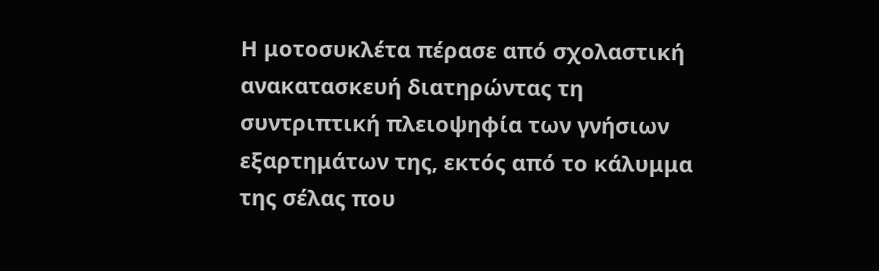Η μοτοσυκλέτα πέρασε από σχολαστική ανακατασκευή διατηρώντας τη συντριπτική πλειοψηφία των γνήσιων εξαρτημάτων της, εκτός από το κάλυμμα της σέλας που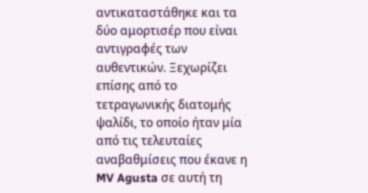αντικαταστάθηκε και τα δύο αμορτισέρ που είναι αντιγραφές των αυθεντικών. Ξεχωρίζει επίσης από το τετραγωνικής διατομής ψαλίδι, το οποίο ήταν μία από τις τελευταίες αναβαθμίσεις που έκανε η MV Agusta σε αυτή τη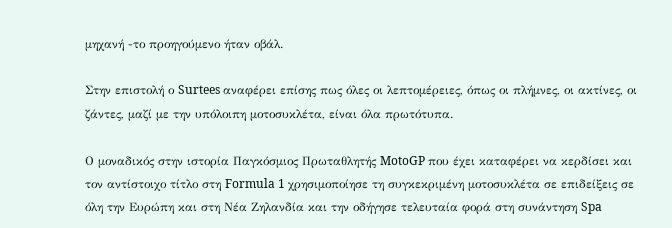μηχανή -το προηγούμενο ήταν οβάλ.

Στην επιστολή ο Surtees αναφέρει επίσης πως όλες οι λεπτομέρειες, όπως οι πλήμνες, οι ακτίνες, οι ζάντες, μαζί με την υπόλοιπη μοτοσυκλέτα, είναι όλα πρωτότυπα.

Ο μοναδικός στην ιστορία Παγκόσμιος Πρωταθλητής MotoGP που έχει καταφέρει να κερδίσει και τον αντίστοιχο τίτλο στη Formula 1 χρησιμοποίησε τη συγκεκριμένη μοτοσυκλέτα σε επιδείξεις σε όλη την Ευρώπη και στη Νέα Ζηλανδία και την οδήγησε τελευταία φορά στη συνάντηση Spa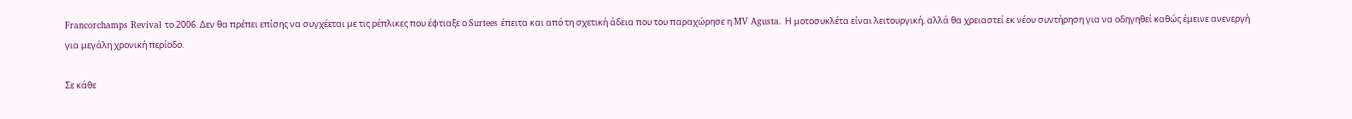Francorchamps Revival το 2006. Δεν θα πρέπει επίσης να συγχέεται με τις ρέπλικες που έφτιαξε ο Surtees έπειτα και από τη σχετική άδεια που του παραχώρησε η MV Agusta. Η μοτοσυκλέτα είναι λειτουργική, αλλά θα χρειαστεί εκ νέου συντήρηση για να οδηγηθεί καθώς έμεινε ανενεργή για μεγάλη χρονική περίοδο.

Σε κάθε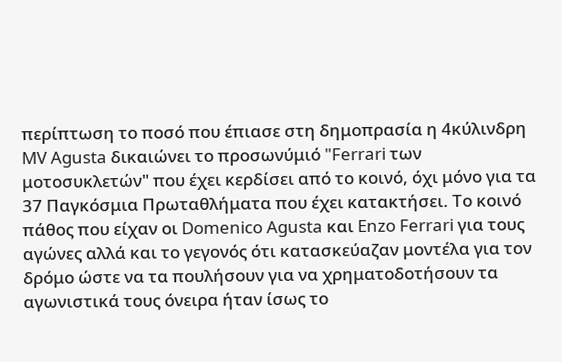περίπτωση το ποσό που έπιασε στη δημοπρασία η 4κύλινδρη MV Agusta δικαιώνει το προσωνύμιό "Ferrari των μοτοσυκλετών" που έχει κερδίσει από το κοινό, όχι μόνο για τα 37 Παγκόσμια Πρωταθλήματα που έχει κατακτήσει. Το κοινό πάθος που είχαν οι Domenico Agusta και Enzo Ferrari για τους αγώνες αλλά και το γεγονός ότι κατασκεύαζαν μοντέλα για τον δρόμο ώστε να τα πουλήσουν για να χρηματοδοτήσουν τα αγωνιστικά τους όνειρα ήταν ίσως το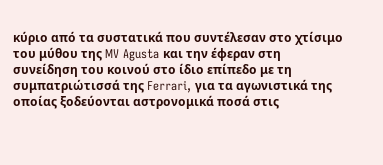κύριο από τα συστατικά που συντέλεσαν στο χτίσιμο του μύθου της MV Agusta και την έφεραν στη συνείδηση του κοινού στο ίδιο επίπεδο με τη συμπατριώτισσά της Ferrari, για τα αγωνιστικά της οποίας ξοδεύονται αστρονομικά ποσά στις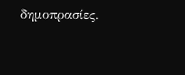δημοπρασίες.